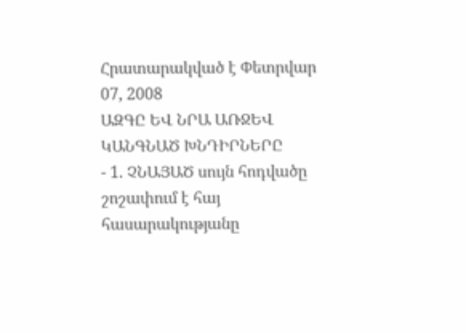Հրատարակված է Փետրվար 07, 2008
ԱԶԳԸ ԵՎ ՆՐԱ ԱՌՋԵՎ ԿԱՆԳՆԱԾ ԽՆԴԻՐՆԵՐԸ
- 1. ՉՆԱՅԱԾ սույն հոդվածը շոշափում է հայ հասարակությանը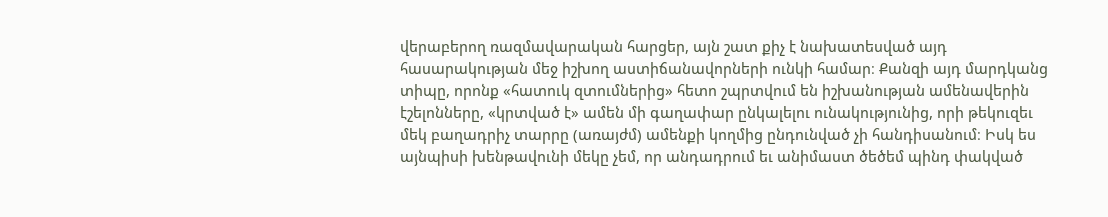վերաբերող ռազմավարական հարցեր, այն շատ քիչ է նախատեսված այդ հասարակության մեջ իշխող աստիճանավորների ունկի համար։ Քանզի այդ մարդկանց տիպը, որոնք «հատուկ զտումներից» հետո շպրտվում են իշխանության ամենավերին էշելոնները, «կրտված է» ամեն մի գաղափար ընկալելու ունակությունից, որի թեկուզեւ մեկ բաղադրիչ տարրը (առայժմ) ամենքի կողմից ընդունված չի հանդիսանում։ Իսկ ես այնպիսի խենթավունի մեկը չեմ, որ անդադրում եւ անիմաստ ծեծեմ պինդ փակված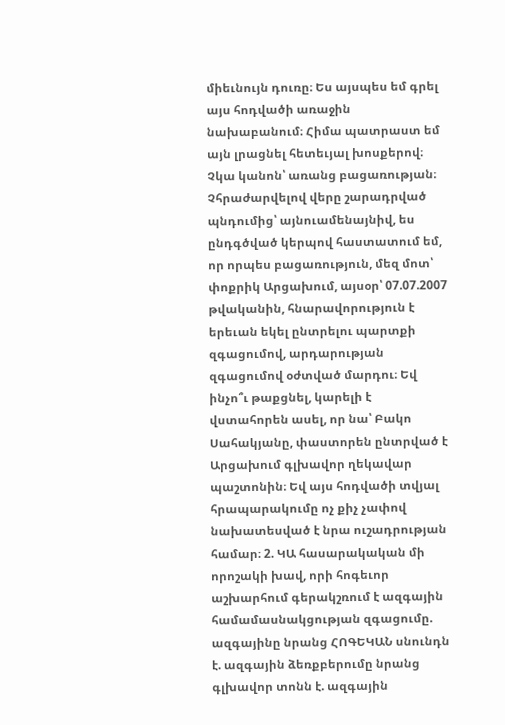միեւնույն դուռը։ Ես այսպես եմ գրել այս հոդվածի առաջին նախաբանում։ Հիմա պատրաստ եմ այն լրացնել հետեւյալ խոսքերով։ Չկա կանոն՝ առանց բացառության։ Չհրաժարվելով վերը շարադրված պնդումից՝ այնուամենայնիվ, ես ընդգծված կերպով հաստատում եմ, որ որպես բացառություն, մեզ մոտ՝ փոքրիկ Արցախում, այսօր՝ 07.07.2007 թվականին, հնարավորություն է երեւան եկել ընտրելու պարտքի զգացումով, արդարության զգացումով օժտված մարդու։ Եվ ինչո՞ւ թաքցնել, կարելի է վստահորեն ասել, որ նա՝ Բակո Սահակյանը, փաստորեն ընտրված է Արցախում գլխավոր ղեկավար պաշտոնին։ Եվ այս հոդվածի տվյալ հրապարակումը ոչ քիչ չափով նախատեսված է նրա ուշադրության համար։ 2. ԿԱ հասարակական մի որոշակի խավ, որի հոգեւոր աշխարհում գերակշռում է ազգային համամասնակցության զգացումը. ազգայինը նրանց ՀՈԳԵԿԱՆ սնունդն է. ազգային ձեռքբերումը նրանց գլխավոր տոնն է. ազգային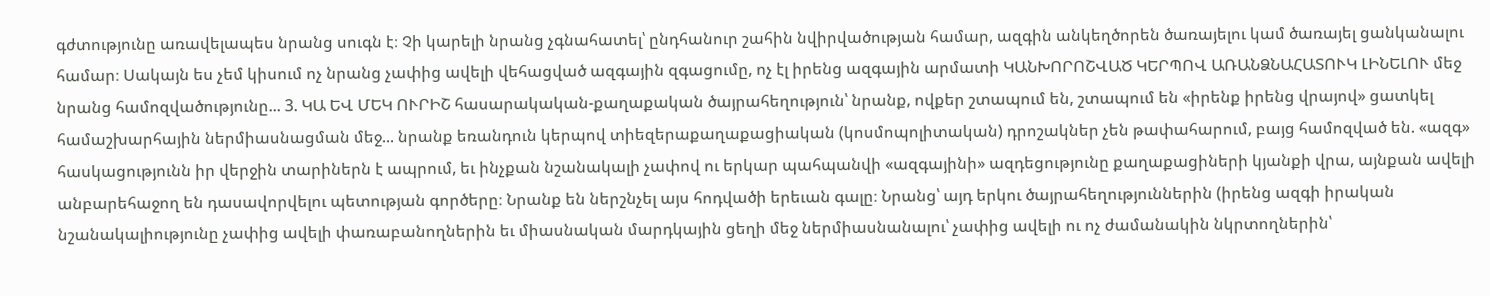գժտությունը առավելապես նրանց սուգն է։ Չի կարելի նրանց չգնահատել՝ ընդհանուր շահին նվիրվածության համար, ազգին անկեղծորեն ծառայելու կամ ծառայել ցանկանալու համար։ Սակայն ես չեմ կիսում ոչ նրանց չափից ավելի վեհացված ազգային զգացումը, ոչ էլ իրենց ազգային արմատի ԿԱՆԽՈՐՈՇՎԱԾ ԿԵՐՊՈՎ ԱՌԱՆՁՆԱՀԱՏՈՒԿ ԼԻՆԵԼՈՒ մեջ նրանց համոզվածությունը... 3. ԿԱ ԵՎ ՄԵԿ ՈՒՐԻՇ հասարակական-քաղաքական ծայրահեղություն՝ նրանք, ովքեր շտապում են, շտապում են «իրենք իրենց վրայով» ցատկել համաշխարհային ներմիասնացման մեջ... նրանք եռանդուն կերպով տիեզերաքաղաքացիական (կոսմոպոլիտական) դրոշակներ չեն թափահարում, բայց համոզված են. «ազգ» հասկացությունն իր վերջին տարիներն է ապրում, եւ ինչքան նշանակալի չափով ու երկար պահպանվի «ազգայինի» ազդեցությունը քաղաքացիների կյանքի վրա, այնքան ավելի անբարեհաջող են դասավորվելու պետության գործերը։ Նրանք են ներշնչել այս հոդվածի երեւան գալը։ Նրանց՝ այդ երկու ծայրահեղություններին (իրենց ազգի իրական նշանակալիությունը չափից ավելի փառաբանողներին եւ միասնական մարդկային ցեղի մեջ ներմիասնանալու՝ չափից ավելի ու ոչ ժամանակին նկրտողներին՝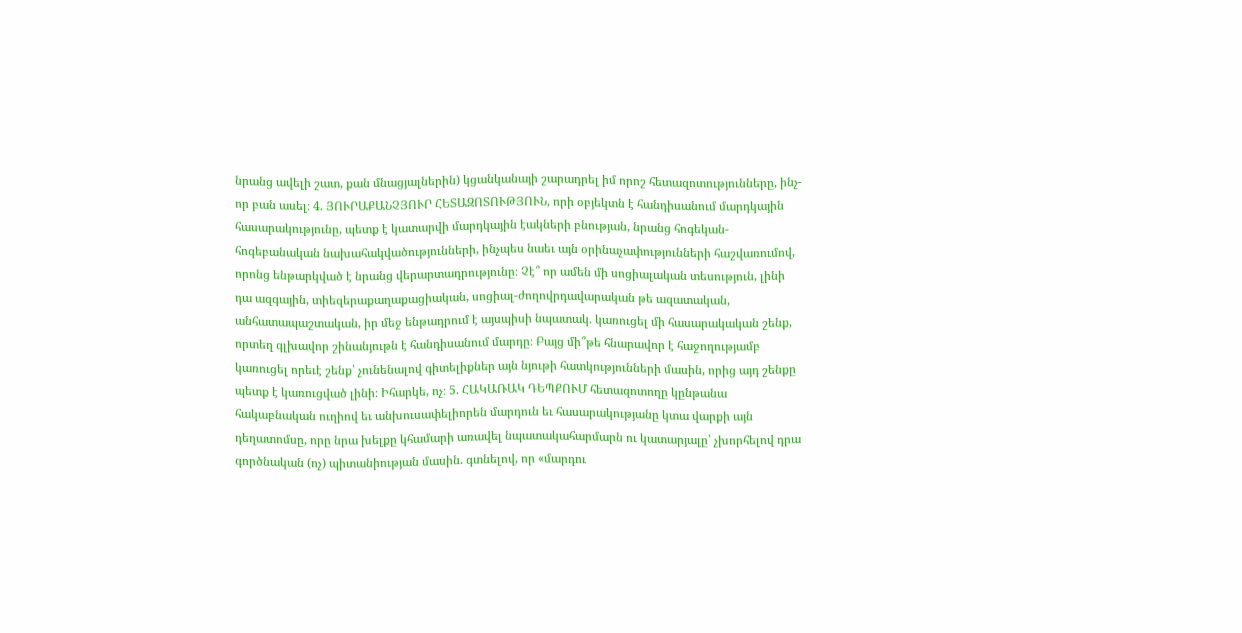նրանց ավելի շատ, քան մնացյալներին) կցանկանայի շարադրել իմ որոշ հետազոտությունները, ինչ-որ բան ասել։ 4. ՅՈՒՐԱՔԱՆՉՅՈՒՐ ՀԵՏԱԶՈՏՈՒԹՅՈՒՆ, որի օբյեկտն է հանդիսանում մարդկային հասարակությունը, պետք է կատարվի մարդկային էակների բնության, նրանց հոգեկան-հոգեբանական նախահակվածությունների, ինչպես նաեւ այն օրինաչափությունների հաշվառումով, որոնց ենթարկված է նրանց վերարտադրությունը։ Չէ՞ որ ամեն մի սոցիալական տեսություն, լինի դա ազգային, տիեզերաքաղաքացիական, սոցիալ-ժողովրդավարական թե ազատական, անհատապաշտական, իր մեջ ենթադրում է այսպիսի նպատակ. կառուցել մի հասարակական շենք, որտեղ գլխավոր շինանյութն է հանդիսանում մարդը։ Բայց մի՞թե հնարավոր է հաջողությամբ կառուցել որեւէ շենք՝ չունենալով գիտելիքներ այն նյութի հատկությունների մասին, որից այդ շենքը պետք է կառուցված լինի։ Իհարկե, ոչ։ 5. ՀԱԿԱՌԱԿ ԴԵՊՔՈՒՄ հետազոտողը կընթանա հակաբնական ուղիով եւ անխուսափելիորեն մարդուն եւ հասարակությանը կտա վարքի այն դեղատոմսը, որը նրա խելքը կհամարի առավել նպատակահարմարն ու կատարյալը՝ չխորհելով դրա գործնական (ոչ) պիտանիության մասին. գտնելով, որ «մարդու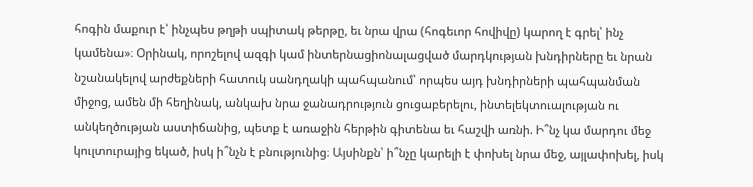հոգին մաքուր է՝ ինչպես թղթի սպիտակ թերթը, եւ նրա վրա (հոգեւոր հովիվը) կարող է գրել՝ ինչ կամենա»։ Օրինակ, որոշելով ազգի կամ ինտերնացիոնալացված մարդկության խնդիրները եւ նրան նշանակելով արժեքների հատուկ սանդղակի պահպանում՝ որպես այդ խնդիրների պահպանման միջոց, ամեն մի հեղինակ, անկախ նրա ջանադրություն ցուցաբերելու, ինտելեկտուալության ու անկեղծության աստիճանից, պետք է առաջին հերթին գիտենա եւ հաշվի առնի. Ի՞նչ կա մարդու մեջ կուլտուրայից եկած, իսկ ի՞նչն է բնությունից։ Այսինքն՝ ի՞նչը կարելի է փոխել նրա մեջ, այլափոխել, իսկ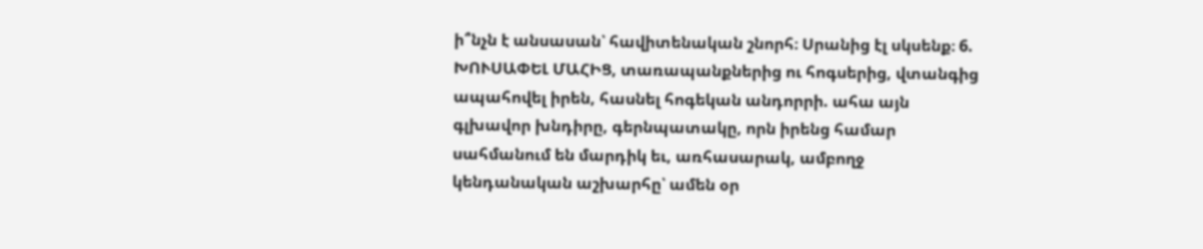ի՞նչն է անսասան՝ հավիտենական շնորհ։ Սրանից էլ սկսենք։ 6. ԽՈՒՍԱՓԵԼ ՄԱՀԻՑ, տառապանքներից ու հոգսերից, վտանգից ապահովել իրեն, հասնել հոգեկան անդորրի. ահա այն գլխավոր խնդիրը, գերնպատակը, որն իրենց համար սահմանում են մարդիկ եւ, առհասարակ, ամբողջ կենդանական աշխարհը՝ ամեն օր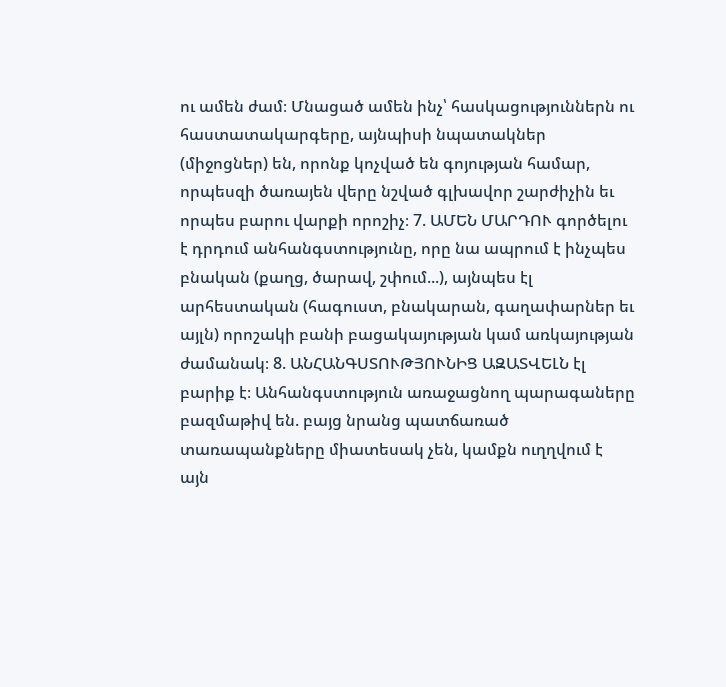ու ամեն ժամ։ Մնացած ամեն ինչ՝ հասկացություններն ու հաստատակարգերը, այնպիսի նպատակներ (միջոցներ) են, որոնք կոչված են գոյության համար, որպեսզի ծառայեն վերը նշված գլխավոր շարժիչին եւ որպես բարու վարքի որոշիչ։ 7. ԱՄԵՆ ՄԱՐԴՈՒ գործելու է դրդում անհանգստությունը, որը նա ապրում է ինչպես բնական (քաղց, ծարավ, շփում...), այնպես էլ արհեստական (հագուստ, բնակարան, գաղափարներ եւ այլն) որոշակի բանի բացակայության կամ առկայության ժամանակ։ 8. ԱՆՀԱՆԳՍՏՈՒԹՅՈՒՆԻՑ ԱԶԱՏՎԵԼՆ էլ բարիք է։ Անհանգստություն առաջացնող պարագաները բազմաթիվ են. բայց նրանց պատճառած տառապանքները միատեսակ չեն, կամքն ուղղվում է այն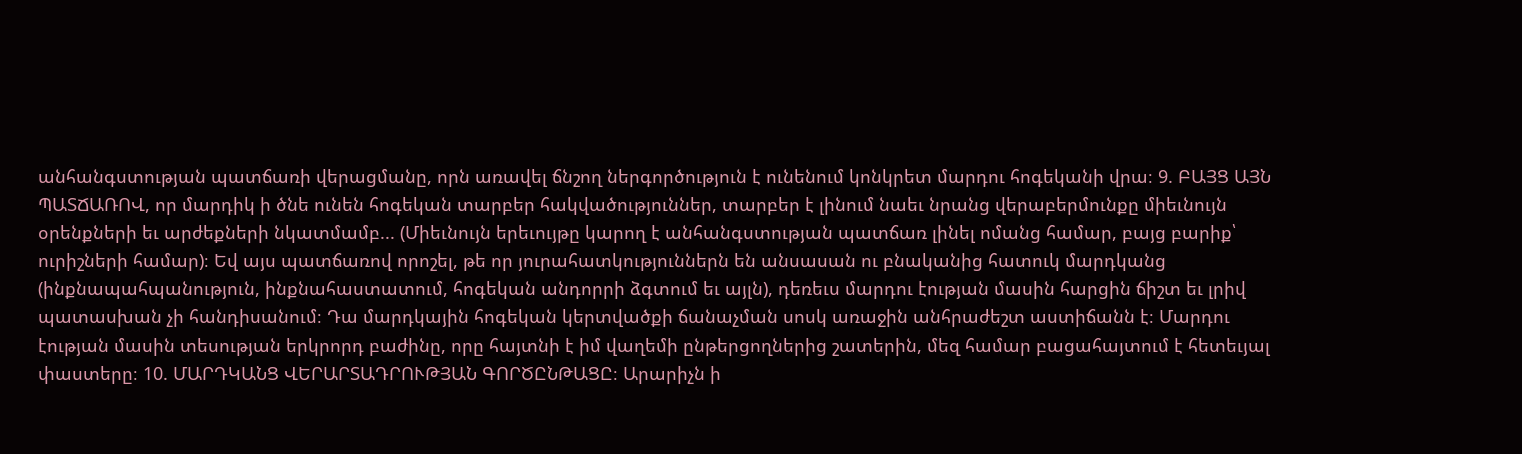անհանգստության պատճառի վերացմանը, որն առավել ճնշող ներգործություն է ունենում կոնկրետ մարդու հոգեկանի վրա։ 9. ԲԱՅՑ ԱՅՆ ՊԱՏՃԱՌՈՎ, որ մարդիկ ի ծնե ունեն հոգեկան տարբեր հակվածություններ, տարբեր է լինում նաեւ նրանց վերաբերմունքը միեւնույն օրենքների եւ արժեքների նկատմամբ... (Միեւնույն երեւույթը կարող է անհանգստության պատճառ լինել ոմանց համար, բայց բարիք՝ ուրիշների համար)։ Եվ այս պատճառով որոշել, թե որ յուրահատկություններն են անսասան ու բնականից հատուկ մարդկանց (ինքնապահպանություն, ինքնահաստատում, հոգեկան անդորրի ձգտում եւ այլն), դեռեւս մարդու էության մասին հարցին ճիշտ եւ լրիվ պատասխան չի հանդիսանում։ Դա մարդկային հոգեկան կերտվածքի ճանաչման սոսկ առաջին անհրաժեշտ աստիճանն է։ Մարդու էության մասին տեսության երկրորդ բաժինը, որը հայտնի է իմ վաղեմի ընթերցողներից շատերին, մեզ համար բացահայտում է հետեւյալ փաստերը։ 10. ՄԱՐԴԿԱՆՑ ՎԵՐԱՐՏԱԴՐՈՒԹՅԱՆ ԳՈՐԾԸՆԹԱՑԸ։ Արարիչն ի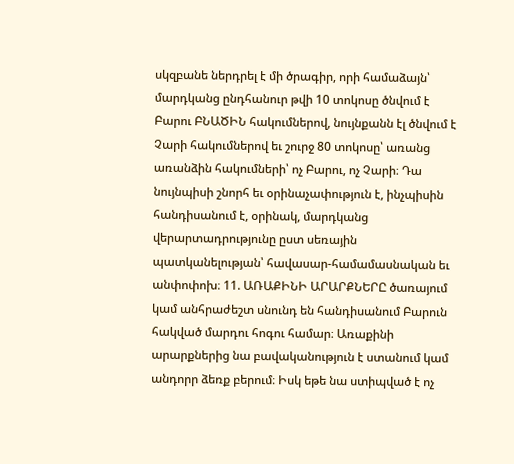սկզբանե ներդրել է մի ծրագիր, որի համաձայն՝ մարդկանց ընդհանուր թվի 10 տոկոսը ծնվում է Բարու ԲՆԱԾԻՆ հակումներով, նույնքանն էլ ծնվում է Չարի հակումներով եւ շուրջ 80 տոկոսը՝ առանց առանձին հակումների՝ ոչ Բարու, ոչ Չարի։ Դա նույնպիսի շնորհ եւ օրինաչափություն է, ինչպիսին հանդիսանում է, օրինակ, մարդկանց վերարտադրությունը ըստ սեռային պատկանելության՝ հավասար-համամասնական եւ անփոփոխ։ 11. ԱՌԱՔԻՆԻ ԱՐԱՐՔՆԵՐԸ ծառայում կամ անհրաժեշտ սնունդ են հանդիսանում Բարուն հակված մարդու հոգու համար։ Առաքինի արարքներից նա բավականություն է ստանում կամ անդորր ձեռք բերում։ Իսկ եթե նա ստիպված է ոչ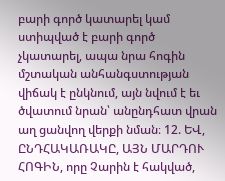բարի գործ կատարել կամ ստիպված է բարի գործ չկատարել, ապա նրա հոգին մշտական անհանգստության վիճակ է ընկնում, այն նվում է եւ ծվատում նրան՝ անընդհատ վրան աղ ցանվող վերքի նման։ 12. ԵՎ, ԸՆԴՀԱԿԱՌԱԿԸ, ԱՅՆ ՄԱՐԴՈՒ ՀՈԳԻՆ, որը Չարին է հակված,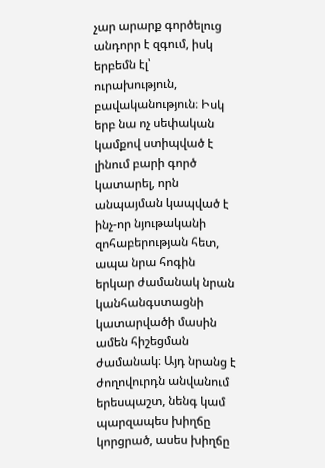չար արարք գործելուց անդորր է զգում, իսկ երբեմն էլ՝ ուրախություն, բավականություն։ Իսկ երբ նա ոչ սեփական կամքով ստիպված է լինում բարի գործ կատարել, որն անպայման կապված է ինչ-որ նյութականի զոհաբերության հետ, ապա նրա հոգին երկար ժամանակ նրան կանհանգստացնի կատարվածի մասին ամեն հիշեցման ժամանակ։ Այդ նրանց է ժողովուրդն անվանում երեսպաշտ, նենգ կամ պարզապես խիղճը կորցրած, ասես խիղճը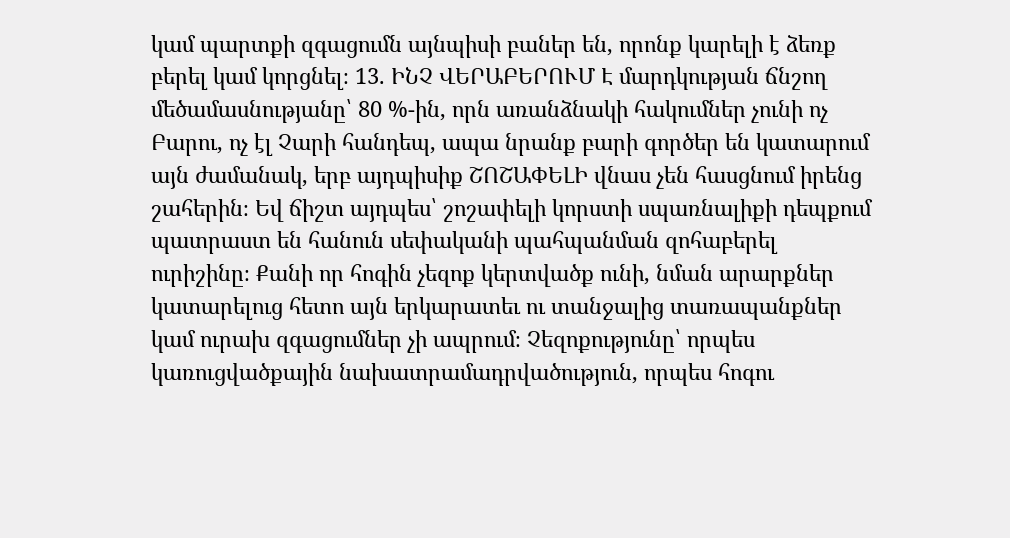կամ պարտքի զգացումն այնպիսի բաներ են, որոնք կարելի է ձեռք բերել կամ կորցնել։ 13. ԻՆՉ ՎԵՐԱԲԵՐՈՒՄ Է մարդկության ճնշող մեծամասնությանը՝ 80 %-ին, որն առանձնակի հակումներ չունի ոչ Բարու, ոչ էլ Չարի հանդեպ, ապա նրանք բարի գործեր են կատարում այն ժամանակ, երբ այդպիսիք ՇՈՇԱՓԵԼԻ վնաս չեն հասցնում իրենց շահերին։ Եվ ճիշտ այդպես՝ շոշափելի կորստի սպառնալիքի դեպքում պատրաստ են հանուն սեփականի պահպանման զոհաբերել ուրիշինը։ Քանի որ հոգին չեզոք կերտվածք ունի, նման արարքներ կատարելուց հետո այն երկարատեւ ու տանջալից տառապանքներ կամ ուրախ զգացումներ չի ապրում։ Չեզոքությունը՝ որպես կառուցվածքային նախատրամադրվածություն, որպես հոգու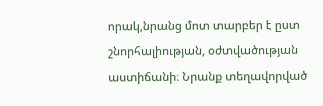որակ,նրանց մոտ տարբեր է ըստ շնորհալիության, օժտվածության աստիճանի։ Նրանք տեղավորված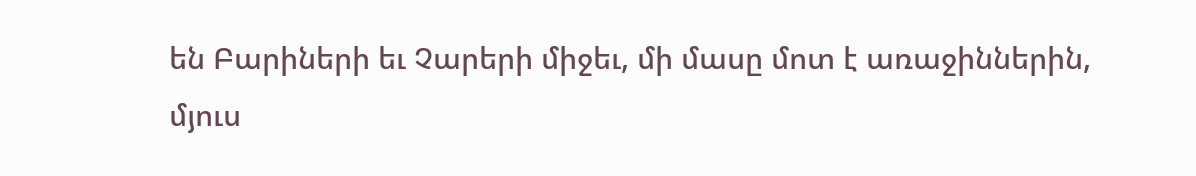են Բարիների եւ Չարերի միջեւ, մի մասը մոտ է առաջիններին, մյուս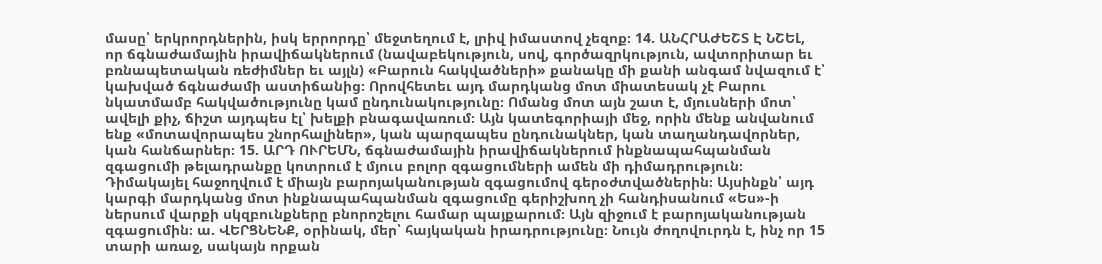մասը՝ երկրորդներին, իսկ երրորդը՝ մեջտեղում է, լրիվ իմաստով չեզոք։ 14. ԱՆՀՐԱԺԵՇՏ Է ՆՇԵԼ, որ ճգնաժամային իրավիճակներում (նավաբեկություն, սով, գործազրկություն, ավտորիտար եւ բռնապետական ռեժիմներ եւ այլն) «Բարուն հակվածների» քանակը մի քանի անգամ նվազում է՝ կախված ճգնաժամի աստիճանից։ Որովհետեւ այդ մարդկանց մոտ միատեսակ չէ Բարու նկատմամբ հակվածությունը կամ ընդունակությունը։ Ոմանց մոտ այն շատ է, մյուսների մոտ՝ ավելի քիչ, ճիշտ այդպես էլ՝ խելքի բնագավառում։ Այն կատեգորիայի մեջ, որին մենք անվանում ենք «մոտավորապես շնորհալիներ», կան պարզապես ընդունակներ, կան տաղանդավորներ, կան հանճարներ։ 15. ԱՐԴ ՈՒՐԵՄՆ, ճգնաժամային իրավիճակներում ինքնապահպանման զգացումի թելադրանքը կոտրում է մյուս բոլոր զգացումների ամեն մի դիմադրություն։ Դիմակայել հաջողվում է միայն բարոյականության զգացումով գերօժտվածներին։ Այսինքն՝ այդ կարգի մարդկանց մոտ ինքնապահպանման զգացումը գերիշխող չի հանդիսանում «Ես»-ի ներսում վարքի սկզբունքները բնորոշելու համար պայքարում։ Այն զիջում է բարոյականության զգացումին։ ա. ՎԵՐՑՆԵՆՔ, օրինակ, մեր՝ հայկական իրադրությունը։ Նույն ժողովուրդն է, ինչ որ 15 տարի առաջ, սակայն որքան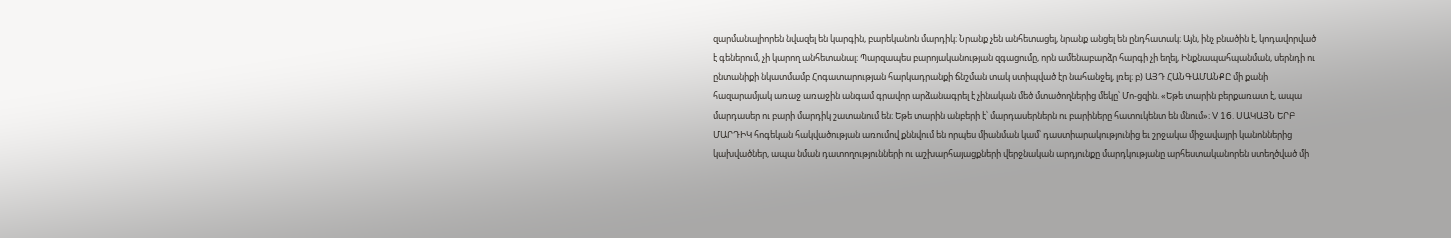զարմանալիորեն նվազել են կարգին, բարեկանոն մարդիկ։ Նրանք չեն անհետացել, նրանք անցել են ընդհատակ։ Այն, ինչ բնածին է, կոդավորված է գեներում, չի կարող անհետանալ։ Պարզապես բարոյականության զգացումը, որն ամենաբարձր հարգի չի եղել, Ինքնապահպանման, սերնդի ու ընտանիքի նկատմամբ Հոգատարության հարկադրանքի ճնշման տակ ստիպված էր նահանջել, լռել։ բ) ԱՅԴ ՀԱՆԳԱՄԱՆՔԸ մի քանի հազարամյակ առաջ առաջին անգամ գրավոր արձանագրել է չինական մեծ մտածողներից մեկը՝ Մո-ցզին. «Եթե տարին բերքառատ է, ապա մարդասեր ու բարի մարդիկ շատանում են։ Եթե տարին անբերի է՝ մարդասերներն ու բարիները հատուկենտ են մնում»։ V 16. ՍԱԿԱՅՆ ԵՐԲ ՄԱՐԴԻԿ հոգեկան հակվածության առումով քննվում են որպես միանման կամ՝ դաստիարակությունից եւ շրջակա միջավայրի կանոններից կախվածներ, ապա նման դատողությունների ու աշխարհայացքների վերջնական արդյունքը մարդկությանը արհեստականորեն ստեղծված մի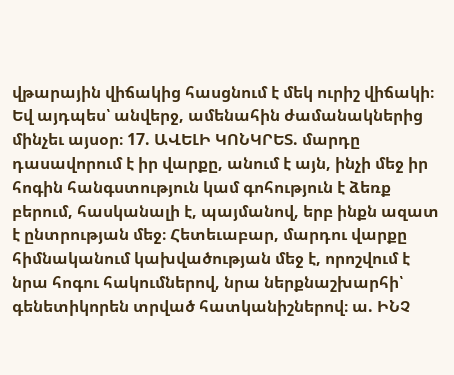վթարային վիճակից հասցնում է մեկ ուրիշ վիճակի։ Եվ այդպես՝ անվերջ, ամենահին ժամանակներից մինչեւ այսօր։ 17. ԱՎԵԼԻ ԿՈՆԿՐԵՏ. մարդը դասավորում է իր վարքը, անում է այն, ինչի մեջ իր հոգին հանգստություն կամ գոհություն է ձեռք բերում, հասկանալի է, պայմանով, երբ ինքն ազատ է ընտրության մեջ։ Հետեւաբար, մարդու վարքը հիմնականում կախվածության մեջ է, որոշվում է նրա հոգու հակումներով, նրա ներքնաշխարհի՝ գենետիկորեն տրված հատկանիշներով։ ա. ԻՆՉ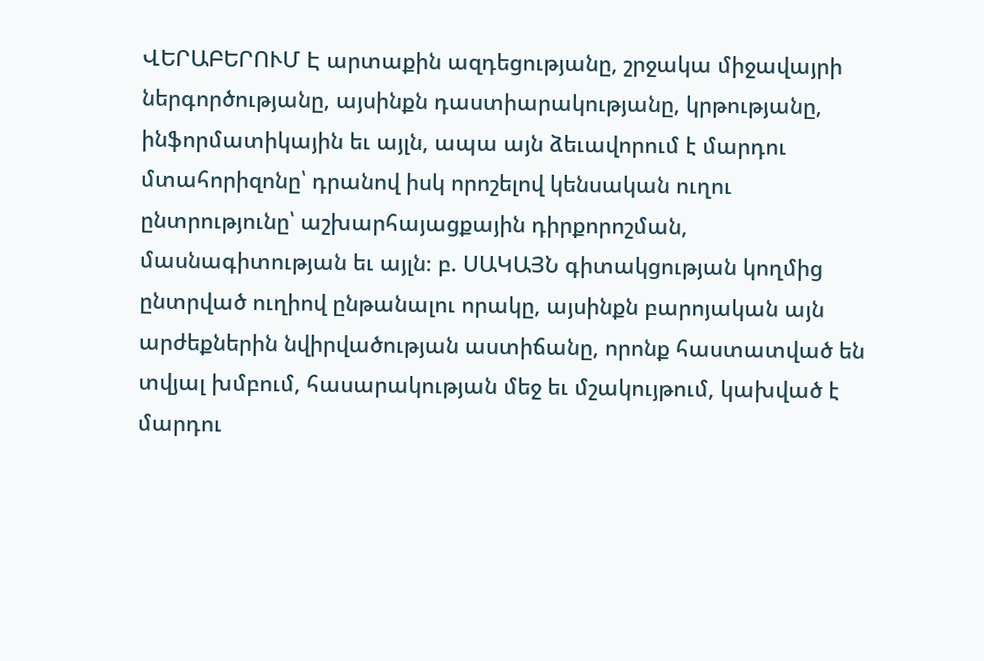ՎԵՐԱԲԵՐՈՒՄ Է արտաքին ազդեցությանը, շրջակա միջավայրի ներգործությանը, այսինքն դաստիարակությանը, կրթությանը, ինֆորմատիկային եւ այլն, ապա այն ձեւավորում է մարդու մտահորիզոնը՝ դրանով իսկ որոշելով կենսական ուղու ընտրությունը՝ աշխարհայացքային դիրքորոշման, մասնագիտության եւ այլն։ բ. ՍԱԿԱՅՆ գիտակցության կողմից ընտրված ուղիով ընթանալու որակը, այսինքն բարոյական այն արժեքներին նվիրվածության աստիճանը, որոնք հաստատված են տվյալ խմբում, հասարակության մեջ եւ մշակույթում, կախված է մարդու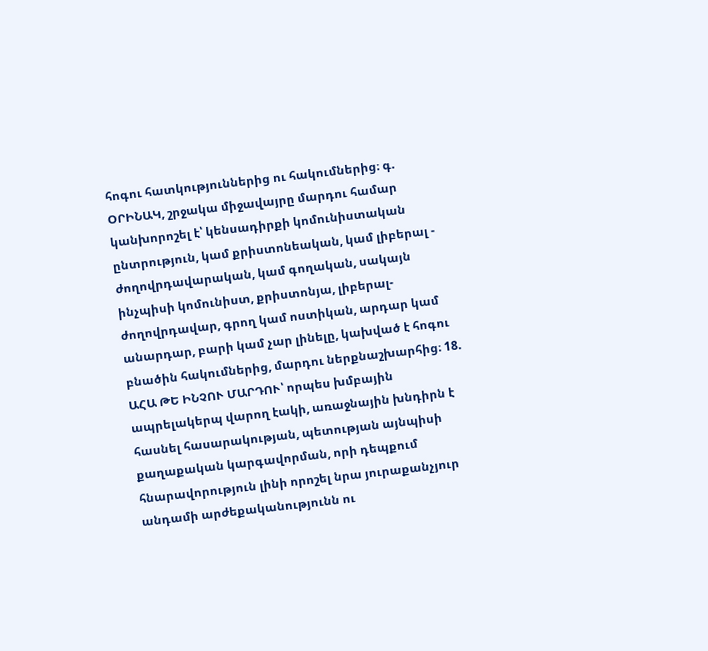հոգու հատկություններից ու հակումներից։ գ. ՕՐԻՆԱԿ, շրջակա միջավայրը մարդու համար կանխորոշել է՝ կենսադիրքի կոմունիստական ընտրություն, կամ քրիստոնեական, կամ լիբերալ - ժողովրդավարական, կամ գողական, սակայն ինչպիսի կոմունիստ, քրիստոնյա, լիբերալ-ժողովրդավար, գրող կամ ոստիկան, արդար կամ անարդար, բարի կամ չար լինելը, կախված է հոգու բնածին հակումներից, մարդու ներքնաշխարհից։ 18. ԱՀԱ ԹԵ ԻՆՉՈՒ ՄԱՐԴՈՒ՝ որպես խմբային ապրելակերպ վարող էակի, առաջնային խնդիրն է հասնել հասարակության, պետության այնպիսի քաղաքական կարգավորման, որի դեպքում հնարավորություն լինի որոշել նրա յուրաքանչյուր անդամի արժեքականությունն ու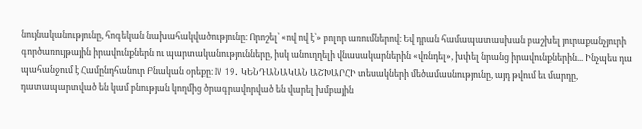նույնականությունը, հոգեկան նախահակվածությունը։ Որոշել՝ «ով ով է՝» բոլոր առումներով։ Եվ դրան համապատասխան բաշխել յուրաքանչյուրի գործառույթային իրավունքներն ու պարտականությունները, իսկ անուղղելի վնասակարներին «վռնդել», խփել նրանց իրավունքներին... Ինչպես դա պահանջում է Համընդհանուր Բնական օրեքը։ IV 19. ԿԵՆԴԱՆԱԿԱՆ ԱՇԽԱՐՀԻ տեսակների մեծամասնությունը, այդ թվում եւ մարդը, դատապարտված են կամ բնության կողմից ծրագրավորված են վարել խմբային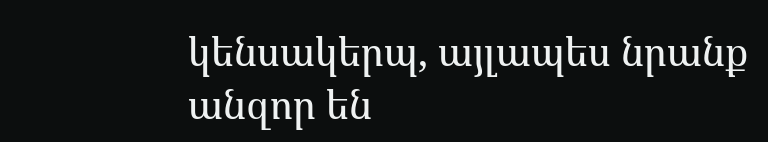կենսակերպ, այլապես նրանք անզոր են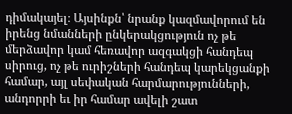դիմակայել։ Այսինքն՝ նրանք կազմավորում են իրենց նմանների ընկերակցություն ոչ թե մերձավոր կամ հեռավոր ազգակցի հանդեպ սիրուց, ոչ թե ուրիշների հանդեպ կարեկցանքի համար, այլ սեփական հարմարությունների, անդորրի եւ իր համար ավելի շատ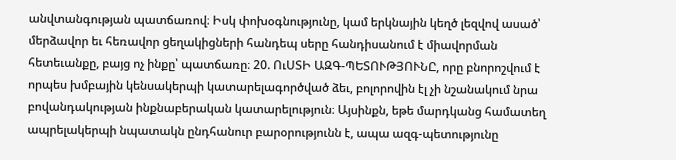անվտանգության պատճառով։ Իսկ փոխօգնությունը, կամ երկնային կեղծ լեզվով ասած՝ մերձավոր եւ հեռավոր ցեղակիցների հանդեպ սերը հանդիսանում է միավորման հետեւանքը, բայց ոչ ինքը՝ պատճառը։ 20. ՈւՍՏԻ ԱԶԳ-ՊԵՏՈՒԹՅՈՒՆԸ, որը բնորոշվում է որպես խմբային կենսակերպի կատարելագործված ձեւ, բոլորովին էլ չի նշանակում նրա բովանդակության ինքնաբերական կատարելություն։ Այսինքն, եթե մարդկանց համատեղ ապրելակերպի նպատակն ընդհանուր բարօրությունն է, ապա ազգ-պետությունը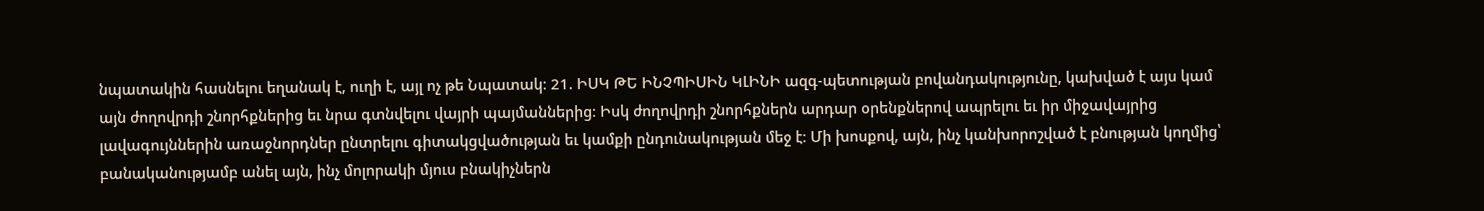նպատակին հասնելու եղանակ է, ուղի է, այլ ոչ թե Նպատակ։ 21. ԻՍԿ ԹԵ ԻՆՉՊԻՍԻՆ ԿԼԻՆԻ ազգ-պետության բովանդակությունը, կախված է այս կամ այն ժողովրդի շնորհքներից եւ նրա գտնվելու վայրի պայմաններից։ Իսկ ժողովրդի շնորհքներն արդար օրենքներով ապրելու եւ իր միջավայրից լավագույններին առաջնորդներ ընտրելու գիտակցվածության եւ կամքի ընդունակության մեջ է։ Մի խոսքով, այն, ինչ կանխորոշված է բնության կողմից՝ բանականությամբ անել այն, ինչ մոլորակի մյուս բնակիչներն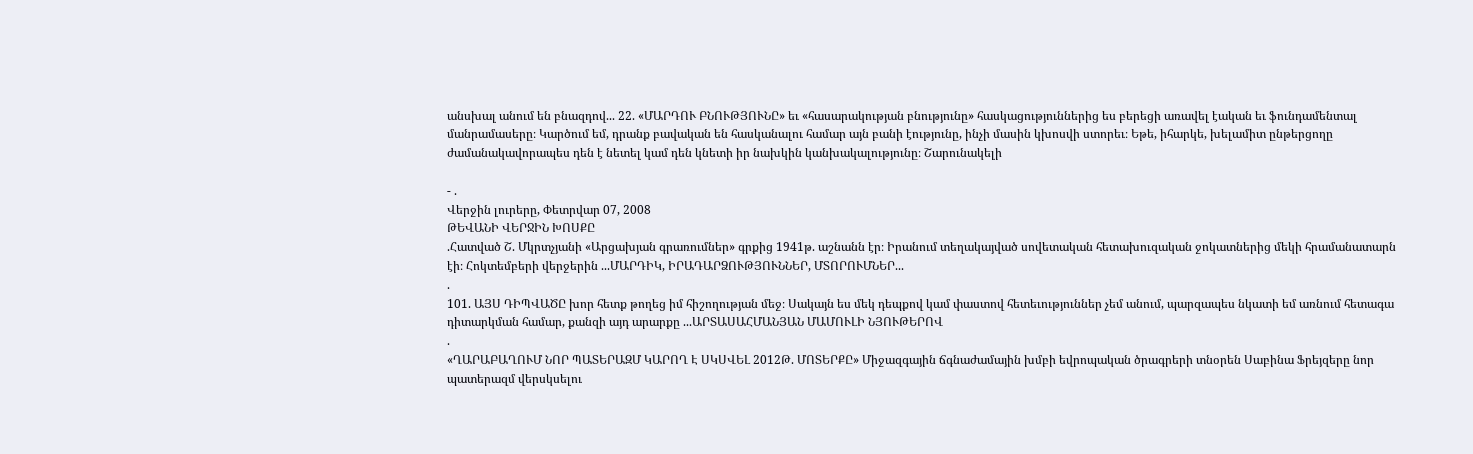անսխալ անում են բնազդով... 22. «ՄԱՐԴՈՒ ԲՆՈՒԹՅՈՒՆԸ» եւ «հասարակության բնությունը» հասկացություններից ես բերեցի առավել էական եւ ֆունդամենտալ մանրամասերը։ Կարծում եմ, դրանք բավական են հասկանալու համար այն բանի էությունը, ինչի մասին կխոսվի ստորեւ։ Եթե, իհարկե, խելամիտ ընթերցողը ժամանակավորապես դեն է նետել կամ դեն կնետի իր նախկին կանխակալությունը։ Շարունակելի

- .
Վերջին լուրերը, Փետրվար 07, 2008
ԹԵՎԱՆԻ ՎԵՐՋԻՆ ԽՈՍՔԸ
.Հատված Շ. Մկրտչյանի «Արցախյան գրառումներ» գրքից 1941թ. աշնանն էր։ Իրանում տեղակայված սովետական հետախուզական ջոկատներից մեկի հրամանատարն էի։ Հոկտեմբերի վերջերին ...ՄԱՐԴԻԿ, ԻՐԱԴԱՐՁՈՒԹՅՈՒՆՆԵՐ, ՄՏՈՐՈՒՄՆԵՐ...
.
101. ԱՅՍ ԴԻՊՎԱԾԸ խոր հետք թողեց իմ հիշողության մեջ։ Սակայն ես մեկ դեպքով կամ փաստով հետեւություններ չեմ անում, պարզապես նկատի եմ առնում հետագա դիտարկման համար, քանզի այդ արարքը ...ԱՐՏԱՍԱՀՄԱՆՅԱՆ ՄԱՄՈՒԼԻ ՆՅՈՒԹԵՐՈՎ
.
«ՂԱՐԱԲԱՂՈՒՄ ՆՈՐ ՊԱՏԵՐԱԶՄ ԿԱՐՈՂ Է ՍԿՍՎԵԼ 2012Թ. ՄՈՏԵՐՔԸ» Միջազգային ճգնաժամային խմբի եվրոպական ծրագրերի տնօրեն Սաբինա Ֆրեյզերը նոր պատերազմ վերսկսելու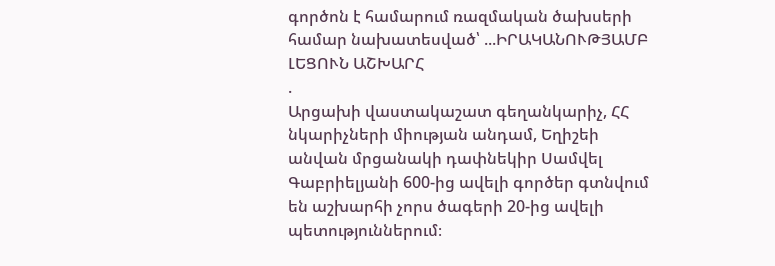գործոն է համարում ռազմական ծախսերի համար նախատեսված՝ ...ԻՐԱԿԱՆՈՒԹՅԱՄԲ ԼԵՑՈՒՆ ԱՇԽԱՐՀ
.
Արցախի վաստակաշատ գեղանկարիչ, ՀՀ նկարիչների միության անդամ, Եղիշեի անվան մրցանակի դափնեկիր Սամվել Գաբրիելյանի 600-ից ավելի գործեր գտնվում են աշխարհի չորս ծագերի 20-ից ավելի պետություններում։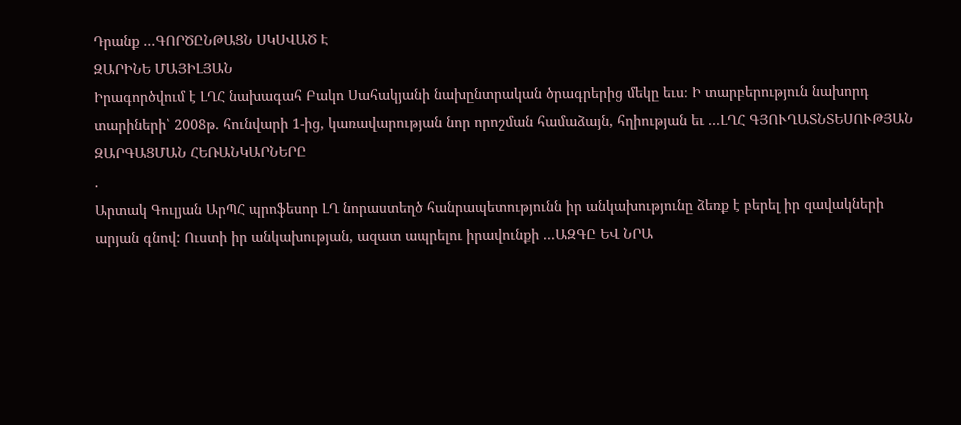Դրանք ...ԳՈՐԾԸՆԹԱՑՆ ՍԿՍՎԱԾ Է
ԶԱՐԻՆԵ ՄԱՅԻԼՅԱՆ
Իրագործվում է ԼՂՀ նախագահ Բակո Սահակյանի նախընտրական ծրագրերից մեկը եւս։ Ի տարբերություն նախորդ տարիների՝ 2008թ. հունվարի 1-ից, կառավարության նոր որոշման համաձայն, հղիության եւ ...ԼՂՀ ԳՅՈՒՂԱՏՆՏԵՍՈՒԹՅԱՆ ԶԱՐԳԱՑՄԱՆ ՀԵՌԱՆԿԱՐՆԵՐԸ
.
Արտակ Գուլյան ԱրՊՀ պրոֆեսոր ԼՂ նորաստեղծ հանրապետությունն իր անկախությունը ձեռք է բերել իր զավակների արյան գնով: Ուստի իր անկախության, ազատ ապրելու իրավունքի ...ԱԶԳԸ ԵՎ ՆՐԱ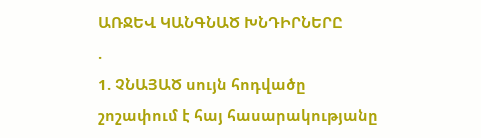ԱՌՋԵՎ ԿԱՆԳՆԱԾ ԽՆԴԻՐՆԵՐԸ
.
1. ՉՆԱՅԱԾ սույն հոդվածը շոշափում է հայ հասարակությանը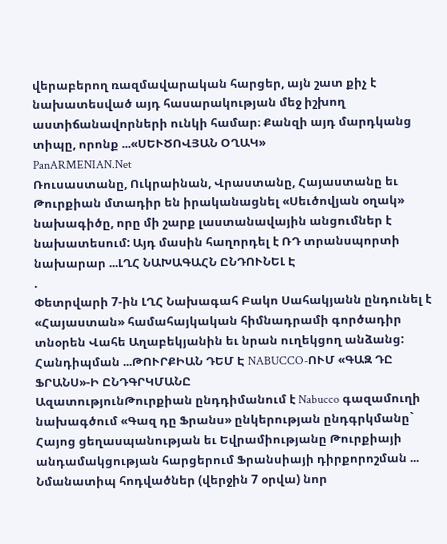վերաբերող ռազմավարական հարցեր, այն շատ քիչ է նախատեսված այդ հասարակության մեջ իշխող աստիճանավորների ունկի համար։ Քանզի այդ մարդկանց տիպը, որոնք ...«ՍԵՒԾՈՎՅԱՆ ՕՂԱԿ»
PanARMENIAN.Net
Ռուսաստանը, Ուկրաինան, Վրաստանը, Հայաստանը եւ Թուրքիան մտադիր են իրականացնել «Սեւծովյան օղակ» նախագիծը, որը մի շարք լաստանավային անցումներ է նախատեսում: Այդ մասին հաղորդել է ՌԴ տրանսպորտի նախարար ...ԼՂՀ ՆԱԽԱԳԱՀՆ ԸՆԴՈՒՆԵԼ Է
.
Փետրվարի 7-ին ԼՂՀ Նախագահ Բակո Սահակյանն ընդունել է «Հայաստան» համահայկական հիմնադրամի գործադիր տնօրեն Վահե Աղաբեկյանին եւ նրան ուղեկցող անձանց: Հանդիպման ...ԹՈՒՐՔԻԱՆ ԴԵՄ Է NABUCCO-ՈՒՄ «ԳԱԶ ԴԸ ՖՐԱՆՍ»-Ի ԸՆԴԳՐԿՄԱՆԸ
ԱզատությունԹուրքիան ընդդիմանում է Nabucco գազամուղի նախագծում «Գազ դը Ֆրանս» ընկերության ընդգրկմանը` Հայոց ցեղասպանության եւ Եվրամիությանը Թուրքիայի անդամակցության հարցերում Ֆրանսիայի դիրքորոշման ...
Նմանատիպ հոդվածներ (վերջին 7 օրվա) նոր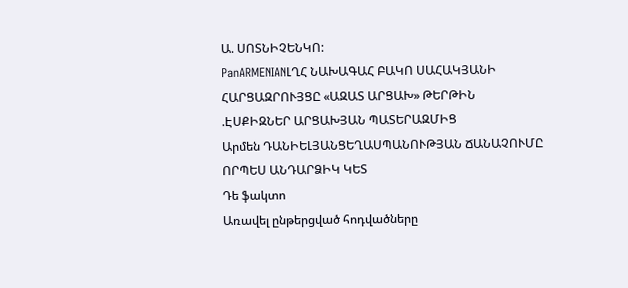Ա. ՍՈՏՆԻՉԵՆԿՈ:
PanARMENIANԼՂՀ ՆԱԽԱԳԱՀ ԲԱԿՈ ՍԱՀԱԿՅԱՆԻ ՀԱՐՑԱԶՐՈՒՅՑԸ «ԱԶԱՏ ԱՐՑԱԽ» ԹԵՐԹԻՆ
.ԷՍՔԻԶՆԵՐ ԱՐՑԱԽՅԱՆ ՊԱՏԵՐԱԶՄԻՑ
Արմեն ԴԱՆԻԵԼՅԱՆՑԵՂԱՍՊԱՆՈՒԹՅԱՆ ՃԱՆԱՉՈՒՄԸ ՈՐՊԵՍ ԱՆԴԱՐՁԻԿ ԿԵՏ
Դե ֆակտո
Առավել ընթերցված հոդվածները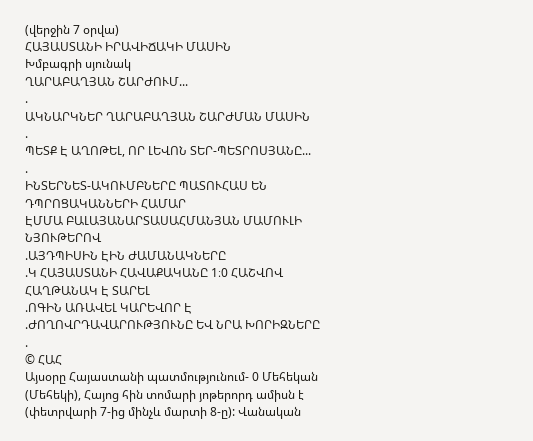(վերջին 7 օրվա)
ՀԱՅԱՍՏԱՆԻ ԻՐԱՎԻՃԱԿԻ ՄԱՍԻՆ
Խմբագրի սյունակ
ՂԱՐԱԲԱՂՅԱՆ ՇԱՐԺՈՒՄ...
.
ԱԿՆԱՐԿՆԵՐ ՂԱՐԱԲԱՂՅԱՆ ՇԱՐԺՄԱՆ ՄԱՍԻՆ
.
ՊԵՏՔ Է ԱՂՈԹԵԼ, ՈՐ ԼԵՎՈՆ ՏԵՐ-ՊԵՏՐՈՍՅԱՆԸ...
.
ԻՆՏԵՐՆԵՏ-ԱԿՈՒՄԲՆԵՐԸ ՊԱՏՈՒՀԱՍ ԵՆ ԴՊՐՈՑԱԿԱՆՆԵՐԻ ՀԱՄԱՐ
ԷՄՄԱ ԲԱԼԱՅԱՆԱՐՏԱՍԱՀՄԱՆՅԱՆ ՄԱՄՈՒԼԻ ՆՅՈՒԹԵՐՈՎ
.ԱՅԴՊԻՍԻՆ ԷԻՆ ԺԱՄԱՆԱԿՆԵՐԸ
.Կ ՀԱՅԱՍՏԱՆԻ ՀԱՎԱՔԱԿԱՆԸ 1։0 ՀԱՇՎՈՎ ՀԱՂԹԱՆԱԿ Է ՏԱՐԵԼ
.ՈԳԻՆ ԱՌԱՎԵԼ ԿԱՐԵՎՈՐ Է
.ԺՈՂՈՎՐԴԱՎԱՐՈՒԹՅՈՒՆԸ ԵՎ ՆՐԱ ԽՈՐԻԶՆԵՐԸ
.
© ՀԱՀ
Այսօրը Հայաստանի պատմությունում- 0 Մեհեկան (Մեհեկի), Հայոց հին տոմարի յոթերորդ ամիսն է (փետրվարի 7-ից մինչև մարտի 8-ը): Վանական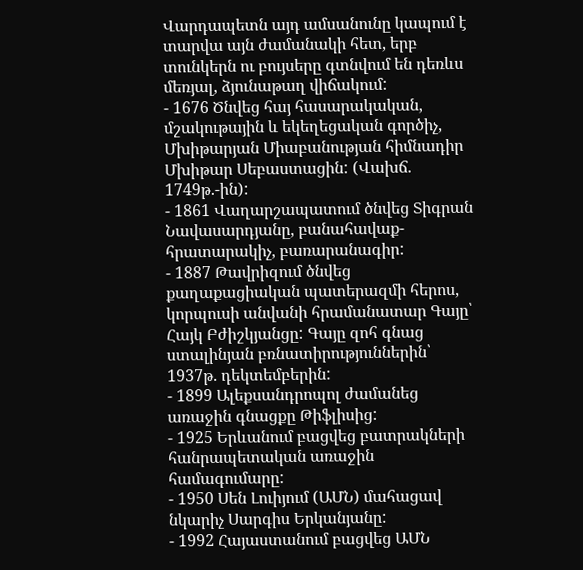Վարդապետն այդ ամսանունը կապում է տարվա այն ժամանակի հետ, երբ տունկերն ու բույսերը գտնվում են դեռևս մեռյալ, ձյունաթաղ վիճակում:
- 1676 Ծնվեց հայ հասարակական, մշակութային և եկեղեցական գործիչ, Մխիթարյան Միաբանության հիմնադիր Մխիթար Սեբաստացին: (Վախճ. 1749թ.-ին):
- 1861 Վաղարշապատում ծնվեց Տիգրան Նավասարդյանը, բանահավաք-հրատարակիչ, բառարանագիր:
- 1887 Թավրիզում ծնվեց քաղաքացիական պատերազմի հերոս, կորպուսի անվանի հրամանատար Գայը՝ Հայկ Բժիշկյանցը: Գայը զոհ գնաց ստալինյան բռնատիրություններին՝ 1937թ. դեկտեմբերին:
- 1899 Ալեքսանդրոպոլ ժամանեց առաջին գնացքը Թիֆլիսից:
- 1925 Երևանում բացվեց բատրակների հանրապետական առաջին համագումարը:
- 1950 Սեն Լուիյում (ԱՄՆ) մահացավ նկարիչ Սարգիս Երկանյանը:
- 1992 Հայաստանում բացվեց ԱՄՆ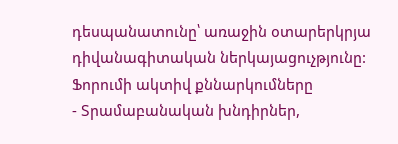դեսպանատունը՝ առաջին օտարերկրյա դիվանագիտական ներկայացուչթյունը:
Ֆորումի ակտիվ քննարկումները
- Տրամաբանական խնդիրներ,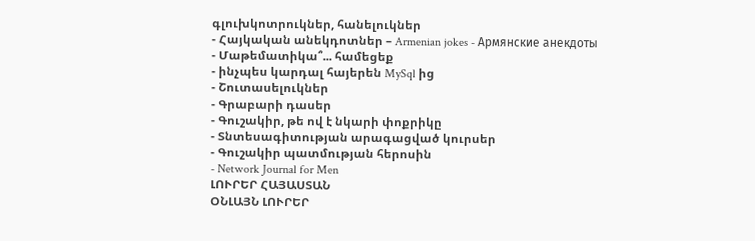գլուխկոտրուկներ, հանելուկներ
- Հայկական անեկդոտներ – Armenian jokes - Армянские анекдоты
- Մաթեմատիկա՞... համեցեք
- ինչպես կարդալ հայերեն MySql ից
- Շուտասելուկներ
- Գրաբարի դասեր
- Գուշակիր, թե ով է նկարի փոքրիկը
- Տնտեսագիտության արագացված կուրսեր
- Գուշակիր պատմության հերոսին
- Network Journal for Men
ԼՈՒՐԵՐ ՀԱՅԱՍՏԱՆ
ՕՆԼԱՅՆ ԼՈՒՐԵՐ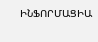ԻՆՖՈՐՄԱՑԻԱ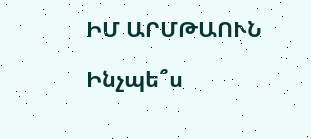ԻՄ ԱՐՄԹԱՈՒՆ

Ինչպե՞ս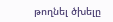թողնել ծխելը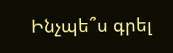Ինչպե՞ս գրել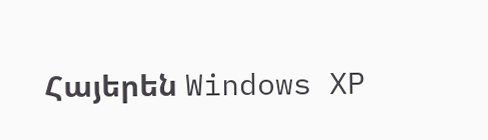Հայերեն Windows XP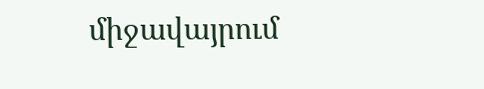միջավայրում